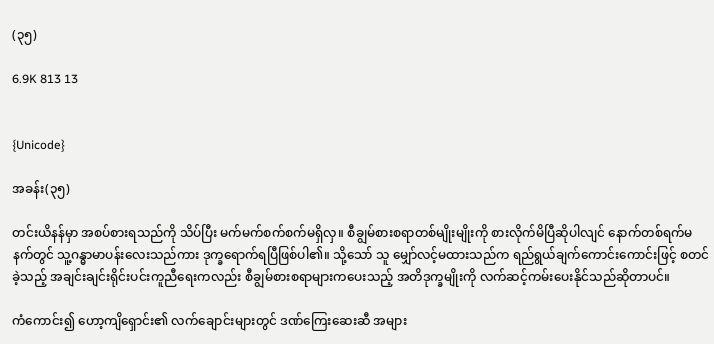(၃၅)

6.9K 813 13


{Unicode}

အခန်း(၃၅)

တင်းယိနန်မှာ အစပ်စားရသည်ကို သိပ်ပြီး မက်မက်စက်စက်မရှိလှ။ စီချွမ်စားစရာတစ်မျိုးမျိုးကို စားလိုက်မိပြီဆိုပါလျင် နောက်တစ်ရက်မနက်တွင် သူ့ဂန္ဓာမာပန်းလေးသည်ကား ဒုက္ခရောက်ရပြီဖြစ်ပါ၏။ သို့သော် သူ မျှော်လင့်မထားသည်က ရည်ရွယ်ချက်ကောင်းကောင်းဖြင့် စတင်ခဲ့သည့် အချင်းချင်းရိုင်းပင်းကူညီရေးကလည်း စီချွမ်စားစရာများကပေးသည့် အတိဒုက္ခမျိုးကို လက်ဆင့်ကမ်းပေးနိုင်သည်ဆိုတာပင်။

ကံကောင်း၍ ဟော့ကျိရှောင်း၏ လက်ချောင်းများတွင် ဒဏ်ကြေးဆေးဆီ အများ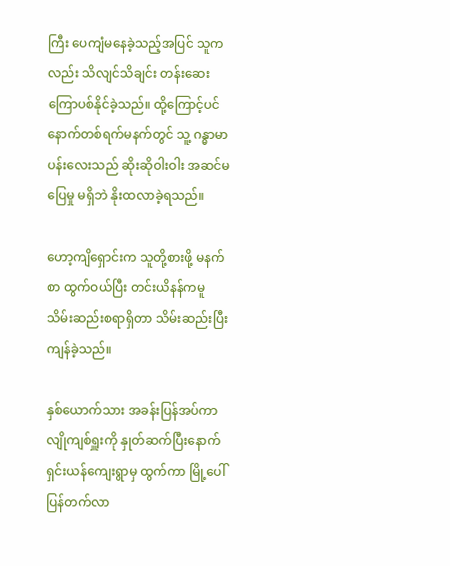ကြီး ပေကျံမနေခဲ့သည့်အပြင် သူကလည်း သိလျင်သိချင်း တန်းဆေးကြောပစ်နိုင်ခဲ့သည်။ ထို့ကြောင့်ပင် နောက်တစ်ရက်မနက်တွင် သူ့ ဂန္ဓာမာပန်းလေးသည် ဆိုးဆိုဝါးဝါး အဆင်မပြေမှု မရှိဘဲ နိုးထလာခဲ့ရသည်။

ဟော့ကျိရှောင်းက သူတို့စားဖို့ မနက်စာ ထွက်ဝယ်ပြီး တင်းယိနန်ကမူ သိမ်းဆည်းစရာရှိတာ သိမ်းဆည်းပြီး ကျန်ခဲ့သည်။

နှစ်ယောက်သား အခန်းပြန်အပ်ကာ လျိုကျစ်ရှူးကို နှုတ်ဆက်ပြီးနောက် ရှင်းယန်ကျေးရွာမှ ထွက်ကာ မြို့ပေါ် ပြန်တက်လာ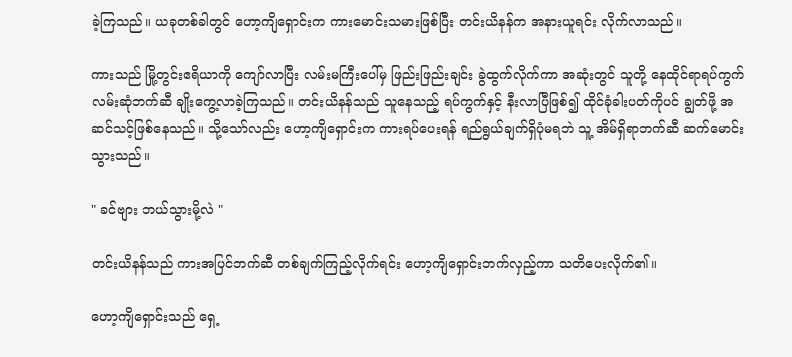ခဲ့ကြသည်။ ယခုတစ်ခါတွင် ဟော့ကျိရှောင်းက ကားမောင်းသမားဖြစ်ပြီး တင်းယိနန်က အနားယူရင်း လိုက်လာသည်။

ကားသည် မြို့တွင်းဧရိယာကို ကျော်လာပြီး လမ်းမကြီးပေါ်မှ ဖြည်းဖြည်းချင်း ခွဲထွက်လိုက်ကာ အဆုံးတွင် သူတို့ နေထိုင်ရာရပ်ကွက် လမ်းဆုံဘက်ဆီ ချိုးကွေ့လာခဲ့ကြသည်။ တင်းယိနန်သည် သူနေသည့် ရပ်ကွက်နှင့် နီးလာပြီဖြစ်၍ ထိုင်ခုံခါးပတ်ကိုပင် ချွတ်ဖို့ အဆင်သင့်ဖြစ်နေသည်။ သို့သော်လည်း ဟော့ကျိရှောင်းက ကားရပ်ပေးရန် ရည်ရွယ်ချက်ရှိပုံမရဘဲ သူ့ အိမ်ရှိရာဘက်ဆီ ဆက်မောင်းသွားသည်။

" ခင်ဗျား ဘယ်သွားမို့လဲ "

တင်းယိနန်သည် ကားအပြင်ဘက်ဆီ တစ်ချက်ကြည့်လိုက်ရင်း ဟော့ကျိရှောင်းဘက်လှည့်ကာ သတိပေးလိုက်၏။

ဟော့ကျိရှောင်းသည် ရှေ့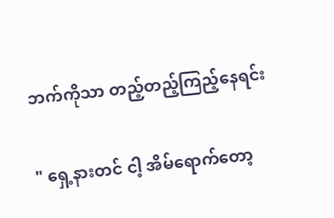ဘက်ကိုသာ တည့်တည့်ကြည့်နေရင်း

" ရှေ့နားတင် ငါ့ အိမ်ရောက်တော့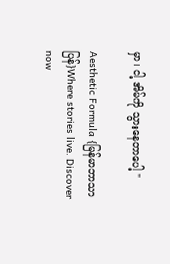မှာ၊ ငါ့ အိမ်ကို သွားနေတာပေါ့ "

Aesthetic Formula {မြန်မာဘာသာပြန်}Where stories live. Discover now